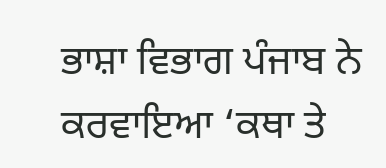ਭਾਸ਼ਾ ਵਿਭਾਗ ਪੰਜਾਬ ਨੇ ਕਰਵਾਇਆ ‘ਕਥਾ ਤੇ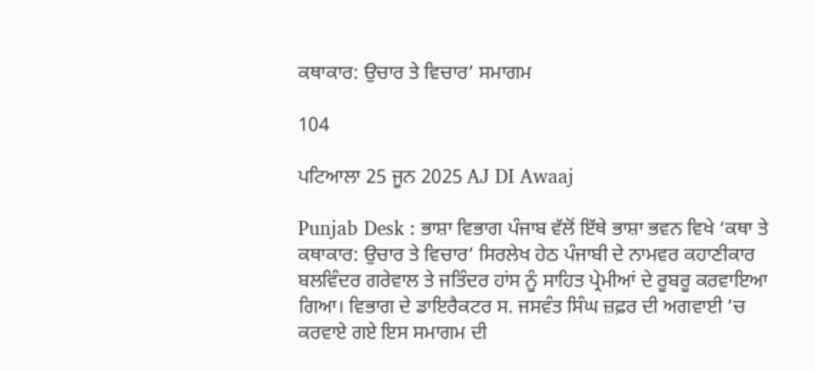ਕਥਾਕਾਰ: ਉਚਾਰ ਤੇ ਵਿਚਾਰ’ ਸਮਾਗਮ

104

ਪਟਿਆਲਾ 25 ਜੂਨ 2025 AJ DI Awaaj

Punjab Desk : ਭਾਸ਼ਾ ਵਿਭਾਗ ਪੰਜਾਬ ਵੱਲੋਂ ਇੱਥੇ ਭਾਸ਼ਾ ਭਵਨ ਵਿਖੇ ‘ਕਥਾ ਤੇ ਕਥਾਕਾਰ: ਉਚਾਰ ਤੇ ਵਿਚਾਰ’ ਸਿਰਲੇਖ ਹੇਠ ਪੰਜਾਬੀ ਦੇ ਨਾਮਵਰ ਕਹਾਣੀਕਾਰ ਬਲਵਿੰਦਰ ਗਰੇਵਾਲ ਤੇ ਜਤਿੰਦਰ ਹਾਂਸ ਨੂੰ ਸਾਹਿਤ ਪ੍ਰੇਮੀਆਂ ਦੇ ਰੂਬਰੂ ਕਰਵਾਇਆ ਗਿਆ। ਵਿਭਾਗ ਦੇ ਡਾਇਰੈਕਟਰ ਸ. ਜਸਵੰਤ ਸਿੰਘ ਜ਼ਫ਼ਰ ਦੀ ਅਗਵਾਈ ’ਚ ਕਰਵਾਏ ਗਏ ਇਸ ਸਮਾਗਮ ਦੀ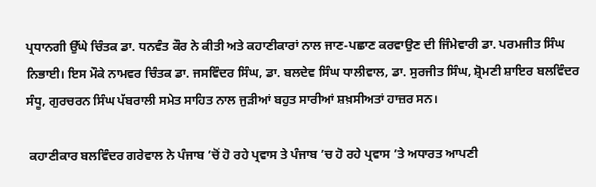ਪ੍ਰਧਾਨਗੀ ਉੱਘੇ ਚਿੰਤਕ ਡਾ. ਧਨਵੰਤ ਕੌਰ ਨੇ ਕੀਤੀ ਅਤੇ ਕਹਾਣੀਕਾਰਾਂ ਨਾਲ ਜਾਣ-ਪਛਾਣ ਕਰਵਾਉਣ ਦੀ ਜਿੰਮੇਵਾਰੀ ਡਾ. ਪਰਮਜੀਤ ਸਿੰਘ ਨਿਭਾਈ। ਇਸ ਮੌਕੇ ਨਾਮਵਰ ਚਿੰਤਕ ਡਾ. ਜਸਵਿੰਦਰ ਸਿੰਘ, ਡਾ. ਬਲਦੇਵ ਸਿੰਘ ਧਾਲੀਵਾਲ, ਡਾ. ਸੁਰਜੀਤ ਸਿੰਘ, ਸ਼੍ਰੋਮਣੀ ਸ਼ਾਇਰ ਬਲਵਿੰਦਰ ਸੰਧੂ, ਗੁਰਚਰਨ ਸਿੰਘ ਪੱਬਰਾਲੀ ਸਮੇਤ ਸਾਹਿਤ ਨਾਲ ਜੁੜੀਆਂ ਬਹੁਤ ਸਾਰੀਆਂ ਸ਼ਖ਼ਸੀਅਤਾਂ ਹਾਜ਼ਰ ਸਨ।

 ਕਹਾਣੀਕਾਰ ਬਲਵਿੰਦਰ ਗਰੇਵਾਲ ਨੇ ਪੰਜਾਬ ’ਚੋਂ ਹੋ ਰਹੇ ਪ੍ਰਵਾਸ ਤੇ ਪੰਜਾਬ ’ਚ ਹੋ ਰਹੇ ਪ੍ਰਵਾਸ ’ਤੇ ਅਧਾਰਤ ਆਪਣੀ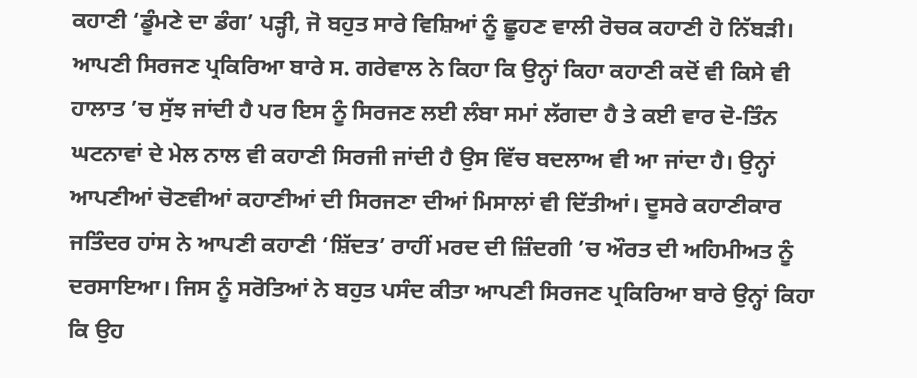ਕਹਾਣੀ ‘ਡੂੰਮਣੇ ਦਾ ਡੰਗ’ ਪੜ੍ਹੀ, ਜੋ ਬਹੁਤ ਸਾਰੇ ਵਿਸ਼ਿਆਂ ਨੂੰ ਛੂਹਣ ਵਾਲੀ ਰੋਚਕ ਕਹਾਣੀ ਹੋ ਨਿੱਬੜੀ। ਆਪਣੀ ਸਿਰਜਣ ਪ੍ਰਕਿਰਿਆ ਬਾਰੇ ਸ. ਗਰੇਵਾਲ ਨੇ ਕਿਹਾ ਕਿ ਉਨ੍ਹਾਂ ਕਿਹਾ ਕਹਾਣੀ ਕਦੋਂ ਵੀ ਕਿਸੇ ਵੀ ਹਾਲਾਤ ’ਚ ਸੁੱਝ ਜਾਂਦੀ ਹੈ ਪਰ ਇਸ ਨੂੰ ਸਿਰਜਣ ਲਈ ਲੰਬਾ ਸਮਾਂ ਲੱਗਦਾ ਹੈ ਤੇ ਕਈ ਵਾਰ ਦੋ-ਤਿੰਨ ਘਟਨਾਵਾਂ ਦੇ ਮੇਲ ਨਾਲ ਵੀ ਕਹਾਣੀ ਸਿਰਜੀ ਜਾਂਦੀ ਹੈ ਉਸ ਵਿੱਚ ਬਦਲਾਅ ਵੀ ਆ ਜਾਂਦਾ ਹੈ। ਉਨ੍ਹਾਂ ਆਪਣੀਆਂ ਚੋਣਵੀਆਂ ਕਹਾਣੀਆਂ ਦੀ ਸਿਰਜਣਾ ਦੀਆਂ ਮਿਸਾਲਾਂ ਵੀ ਦਿੱਤੀਆਂ। ਦੂਸਰੇ ਕਹਾਣੀਕਾਰ ਜਤਿੰਦਰ ਹਾਂਸ ਨੇ ਆਪਣੀ ਕਹਾਣੀ ‘ਸ਼ਿੱਦਤ’ ਰਾਹੀਂ ਮਰਦ ਦੀ ਜ਼ਿੰਦਗੀ ’ਚ ਔਰਤ ਦੀ ਅਹਿਮੀਅਤ ਨੂੰ ਦਰਸਾਇਆ। ਜਿਸ ਨੂੰ ਸਰੋਤਿਆਂ ਨੇ ਬਹੁਤ ਪਸੰਦ ਕੀਤਾ ਆਪਣੀ ਸਿਰਜਣ ਪ੍ਰਕਿਰਿਆ ਬਾਰੇ ਉਨ੍ਹਾਂ ਕਿਹਾ ਕਿ ਉਹ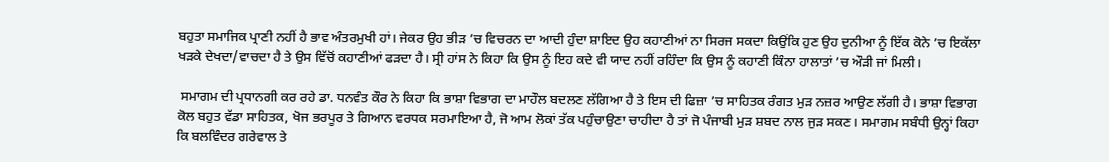ਬਹੁਤਾ ਸਮਾਜਿਕ ਪ੍ਰਾਣੀ ਨਹੀਂ ਹੈ ਭਾਵ ਅੰਤਰਮੁਖੀ ਹਾਂ। ਜੇਕਰ ਉਹ ਭੀੜ ’ਚ ਵਿਚਰਨ ਦਾ ਆਦੀ ਹੁੰਦਾ ਸ਼ਾਇਦ ਉਹ ਕਹਾਣੀਆਂ ਨਾ ਸਿਰਜ ਸਕਦਾ ਕਿਉਂਕਿ ਹੁਣ ਉਹ ਦੁਨੀਆ ਨੂੰ ਇੱਕ ਕੋਨੇ ’ਚ ਇਕੱਲਾ ਖੜਕੇ ਦੇਖਦਾ/ਵਾਚਦਾ ਹੈ ਤੇ ਉਸ ਵਿੱਚੋਂ ਕਹਾਣੀਆਂ ਫੜਦਾ ਹੈ। ਸ੍ਰੀ ਹਾਂਸ ਨੇ ਕਿਹਾ ਕਿ ਉਸ ਨੂੰ ਇਹ ਕਦੇ ਵੀ ਯਾਦ ਨਹੀਂ ਰਹਿੰਦਾ ਕਿ ਉਸ ਨੂੰ ਕਹਾਣੀ ਕਿੰਨਾ ਹਾਲਾਤਾਂ ’ਚ ਔੜੀ ਜਾਂ ਮਿਲੀ।

 ਸਮਾਗਮ ਦੀ ਪ੍ਰਧਾਨਗੀ ਕਰ ਰਹੇ ਡਾ. ਧਨਵੰਤ ਕੌਰ ਨੇ ਕਿਹਾ ਕਿ ਭਾਸ਼ਾ ਵਿਭਾਗ ਦਾ ਮਾਹੌਲ ਬਦਲਣ ਲੱਗਿਆ ਹੈ ਤੇ ਇਸ ਦੀ ਫਿਜ਼ਾ ’ਚ ਸਾਹਿਤਕ ਰੰਗਤ ਮੁੜ ਨਜ਼ਰ ਆਉਣ ਲੱਗੀ ਹੈ। ਭਾਸ਼ਾ ਵਿਭਾਗ ਕੋਲ ਬਹੁਤ ਵੱਡਾ ਸਾਹਿਤਕ, ਖੋਜ ਭਰਪੂਰ ਤੇ ਗਿਆਨ ਵਰਧਕ ਸਰਮਾਇਆ ਹੈ, ਜੋ ਆਮ ਲੋਕਾਂ ਤੱਕ ਪਹੁੰਚਾਉਣਾ ਚਾਹੀਦਾ ਹੈ ਤਾਂ ਜੋ ਪੰਜਾਬੀ ਮੁੜ ਸ਼ਬਦ ਨਾਲ ਜੁੜ ਸਕਣ। ਸਮਾਗਮ ਸਬੰਧੀ ਉਨ੍ਹਾਂ ਕਿਹਾ ਕਿ ਬਲਵਿੰਦਰ ਗਰੇਵਾਲ ਤੇ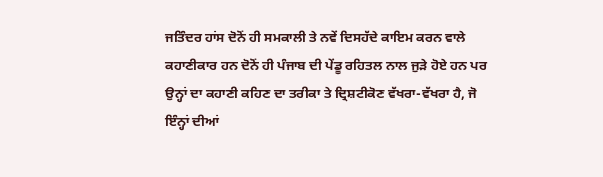ਜਤਿੰਦਰ ਹਾਂਸ ਦੋਨੋਂ ਹੀ ਸਮਕਾਲੀ ਤੇ ਨਵੇਂ ਦਿਸਹੱਦੇ ਕਾਇਮ ਕਰਨ ਵਾਲੇ ਕਹਾਣੀਕਾਰ ਹਨ ਦੋਨੋਂ ਹੀ ਪੰਜਾਬ ਦੀ ਪੇਂਡੂ ਰਹਿਤਲ ਨਾਲ ਜੁੜੇ ਹੋਏ ਹਨ ਪਰ ਉਨ੍ਹਾਂ ਦਾ ਕਹਾਣੀ ਕਹਿਣ ਦਾ ਤਰੀਕਾ ਤੇ ਦ੍ਰਿਸ਼ਟੀਕੋਣ ਵੱਖਰਾ-ਵੱਖਰਾ ਹੈ, ਜੋ ਇੰਨ੍ਹਾਂ ਦੀਆਂ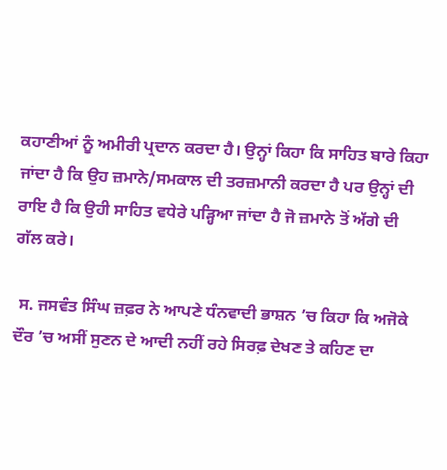ਕਹਾਣੀਆਂ ਨੂੰ ਅਮੀਰੀ ਪ੍ਰਦਾਨ ਕਰਦਾ ਹੈ। ਉਨ੍ਹਾਂ ਕਿਹਾ ਕਿ ਸਾਹਿਤ ਬਾਰੇ ਕਿਹਾ ਜਾਂਦਾ ਹੈ ਕਿ ਉਹ ਜ਼ਮਾਨੇ/ਸਮਕਾਲ ਦੀ ਤਰਜ਼ਮਾਨੀ ਕਰਦਾ ਹੈ ਪਰ ਉਨ੍ਹਾਂ ਦੀ ਰਾਇ ਹੈ ਕਿ ਉਹੀ ਸਾਹਿਤ ਵਧੇਰੇ ਪੜ੍ਹਿਆ ਜਾਂਦਾ ਹੈ ਜੋ ਜ਼ਮਾਨੇ ਤੋਂ ਅੱਗੇ ਦੀ ਗੱਲ ਕਰੇ।

 ਸ. ਜਸਵੰਤ ਸਿੰਘ ਜ਼ਫ਼ਰ ਨੇ ਆਪਣੇ ਧੰਨਵਾਦੀ ਭਾਸ਼ਨ ’ਚ ਕਿਹਾ ਕਿ ਅਜੋਕੇ ਦੌਰ ’ਚ ਅਸੀਂ ਸੁਣਨ ਦੇ ਆਦੀ ਨਹੀਂ ਰਹੇ ਸਿਰਫ਼ ਦੇਖਣ ਤੇ ਕਹਿਣ ਦਾ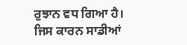ਰੁਝਾਨ ਵਧ ਗਿਆ ਹੈ। ਜਿਸ ਕਾਰਨ ਸਾਡੀਆਂ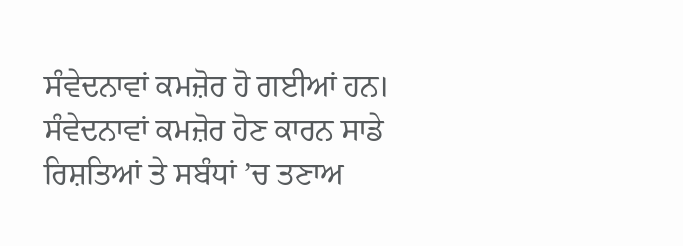ਸੰਵੇਦਨਾਵਾਂ ਕਮਜ਼ੋਰ ਹੋ ਗਈਆਂ ਹਨ। ਸੰਵੇਦਨਾਵਾਂ ਕਮਜ਼ੋਰ ਹੋਣ ਕਾਰਨ ਸਾਡੇ ਰਿਸ਼ਤਿਆਂ ਤੇ ਸਬੰਧਾਂ ’ਚ ਤਣਾਅ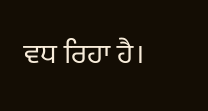ਵਧ ਰਿਹਾ ਹੈ।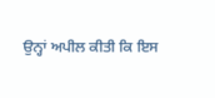ਉਨ੍ਹਾਂ ਅਪੀਲ ਕੀਤੀ ਕਿ ਇਸ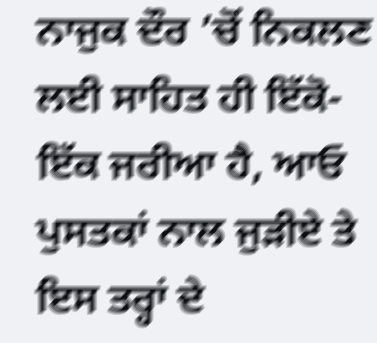ਨਾਜੁਕ ਦੌਰ ’ਚੋਂ ਨਿਕਲਣ ਲਈ ਸਾਹਿਤ ਹੀ ਇੱਕੋ-ਇੱਕ ਜਰੀਆ ਹੈ, ਆਓ ਪੁਸਤਕਾਂ ਨਾਲ ਜੁੜੀਏ ਤੇ ਇਸ ਤਰ੍ਹਾਂ ਦੇ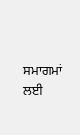ਸਮਾਗਮਾਂ ਲਈ